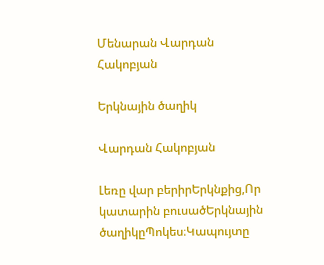Մենարան Վարդան Հակոբյան

Երկնային ծաղիկ

Վարդան Հակոբյան

Լեռը վար բերիրԵրկնքից,Որ կատարին բուսածԵրկնային ծաղիկըՊոկես։Կապույտը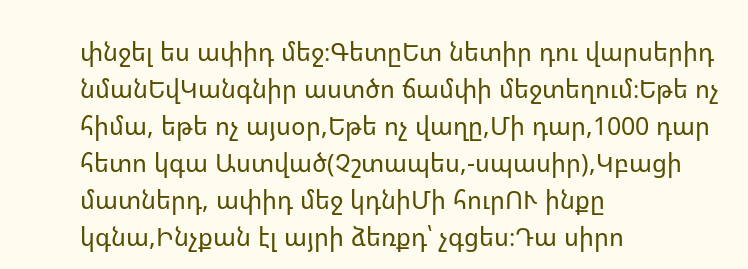փնջել ես ափիդ մեջ։ԳետըԵտ նետիր դու վարսերիդ նմանԵվԿանգնիր աստծո ճամփի մեջտեղում։Եթե ոչ հիմա, եթե ոչ այսօր,Եթե ոչ վաղը,Մի դար,1000 դար հետո կգա Աստված(Չշտապես,-սպասիր),Կբացի մատներդ, ափիդ մեջ կդնիՄի հուրՈՒ ինքը կգնա,Ինչքան էլ այրի ձեռքդ՝ չգցես։Դա սիրո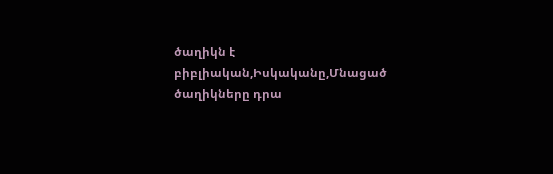ծաղիկն է բիբլիական,Իսկականը,Մնացած ծաղիկները դրա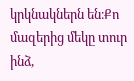կրկնակներն են։Քո մազերից մեկը տուր ինձ,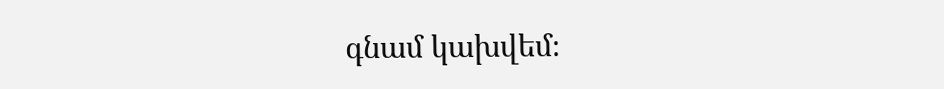գնամ կախվեմ։